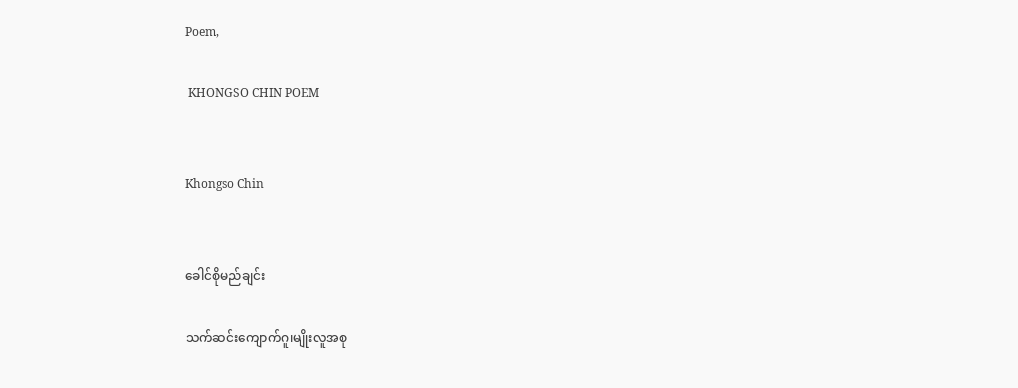Poem,

 KHONGSO CHIN POEM


Khongso Chin


ခေါင်စိုမည်ချင်း

သက်ဆင်းကျောက်ဂူ၊မျိုးလူအစု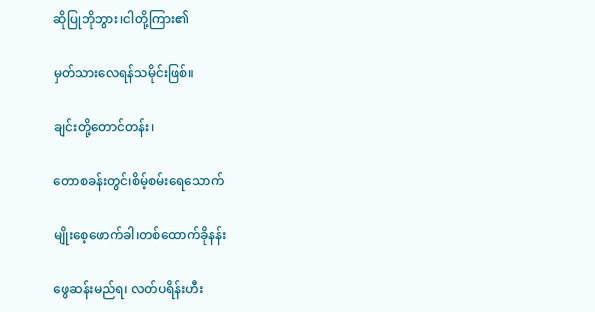ဆိုပြုဘိုဘွား၊ငါတို့ကြား၏

မှတ်သားလေရန်သမိုင်းဖြစ်။

ချင်းတို့တောင်တန်း၊

တောစခန်းတွင်၊စိမ့်စမ်းရေသောက်

မျိုး‌စေ့ဖောက်ခါ၊တစ်ထောက်ခိုနန်း

ဖွေဆန်းမည်ရ၊ လတ်ပရိန်းဟီး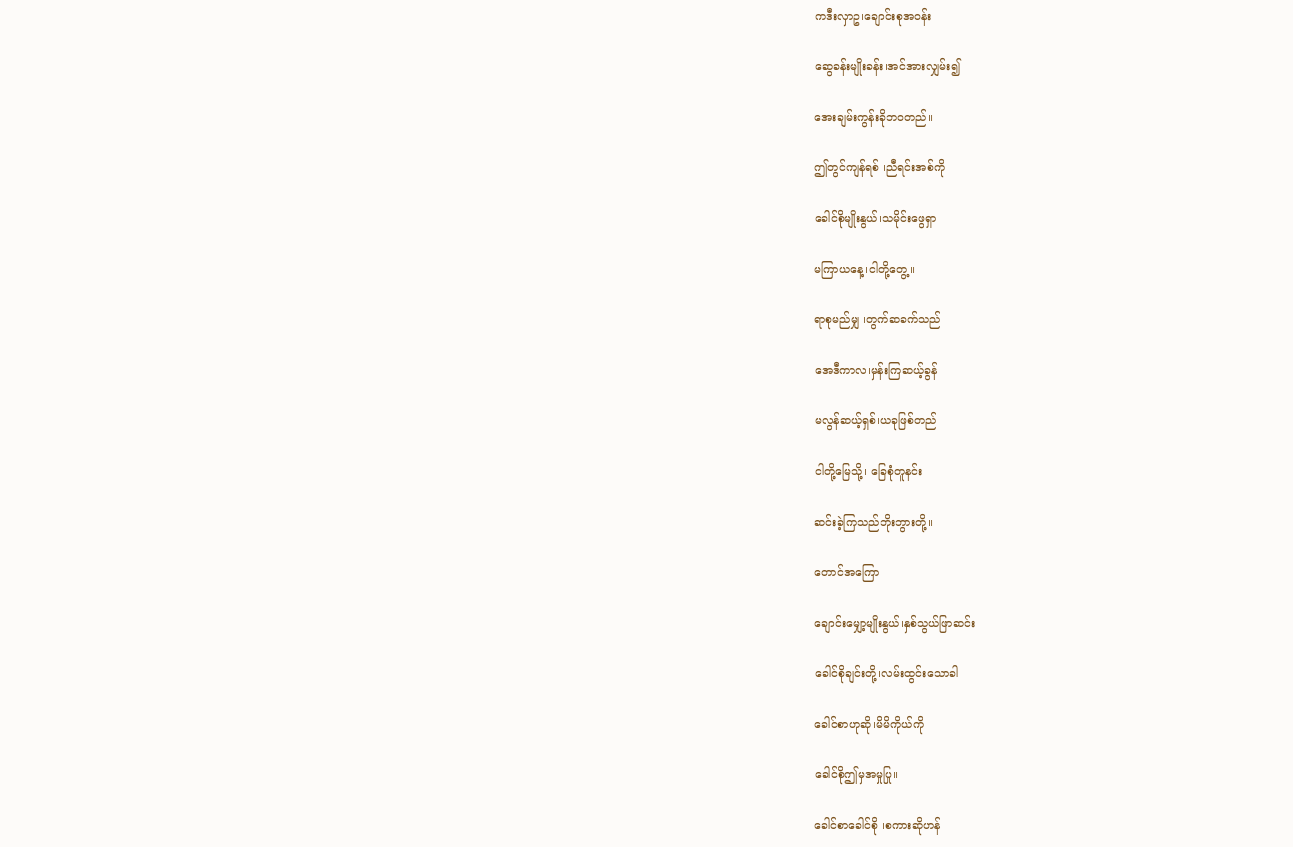ကဒီးလှာဥ၊ချောင်းစုအဝန်း

ဆွေခန်းမျိုးခန်း၊အင်အားလျှမ်း၍

အေးချမ်းကွန်းခိုဘဝတည်။

ဤတွင်ကျန်ရစ် ၊ညီရင်းအစ်ကို

ခေါင်စိုမျိုးနွယ်၊သမိုင်းဖွေရှာ

မကြာယနေ့၊ငါတို့တွေ့။

ရာစုမည်မျှ ၊တွက်ဆခက်သည်

အေဒီကာလ၊မှန်းကြဆယ့်ခွန်

မလွန်ဆယ့်ရှစ်၊ယခုဖြစ်တည်

ငါတို့မြေသို့၊‌ ‌ခြေစုံတူနင်း

ဆင်းခဲ့ကြသည်ဘိုးဘွားတို့။

တောင်အကြော

ချောင်းမျှော့မျိုးနွယ်၊နှစ်သွယ်ဖြာဆင်း

ခေါင်စိုချင်းတို့၊လမ်းထွင်း‌သောခါ

ခေါင်စာဟုဆို၊မိမိကိုယ်ကို

ခေါင်စိုဤမှအမှုပြု။

ခေါင်စာခေါင်စို ၊စကားဆိုဟန်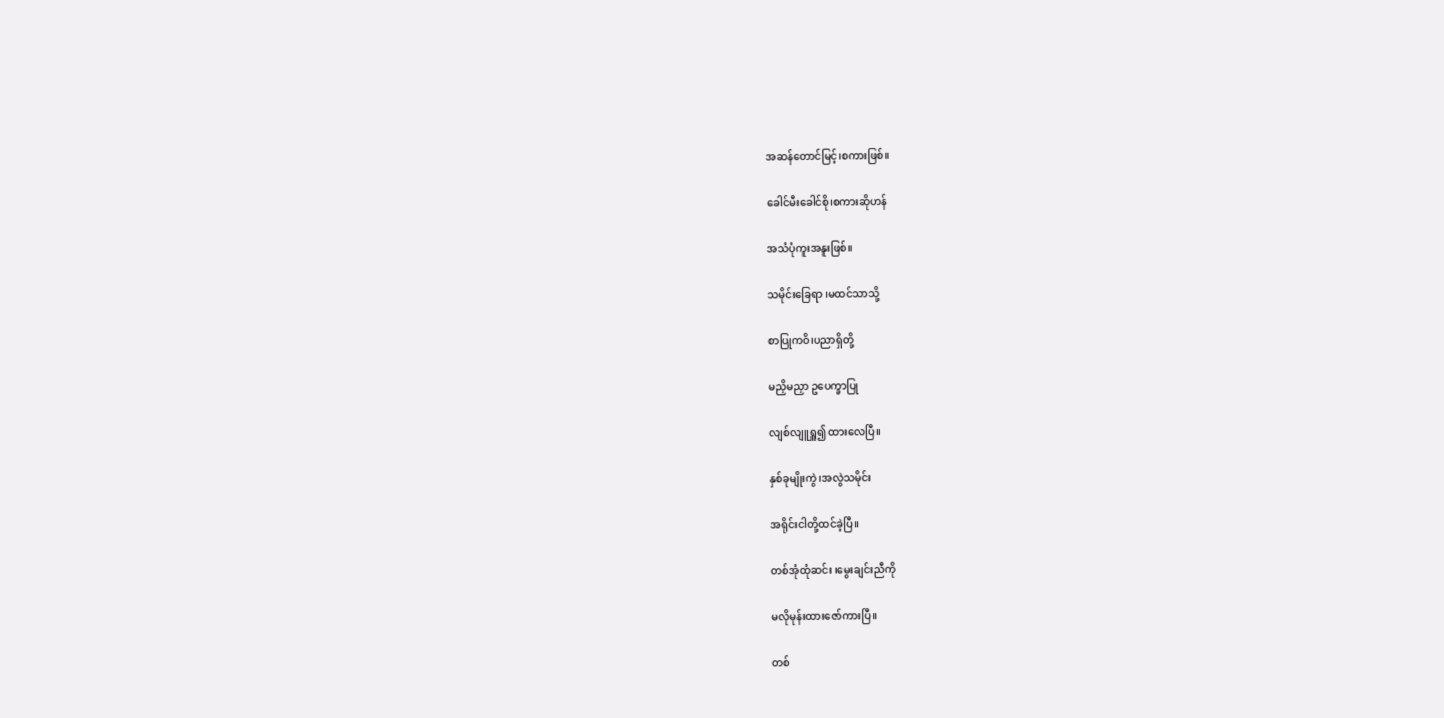အဆန်တောင်မြင့်၊စကားဖြစ်။

ခေါင်မီးခေါင်စို၊စကားဆိုဟန်

အသံပုံကူးအနူးဖြစ်။

သမိုင်းခြေရာ ၊မထင်သာသို့

စာပြုကဝိ၊ပညာရှိတို့

မညှိမညှာ ဥပေက္ခာပြု

လျစ်လျူရှူ၍ ထားလေပြီ။

နှစ်ခုမျိုးကွဲ၊အလွဲသမိုင်း

အရိုင်းငါတို့ထင်ခဲ့ပြီ။

တစ်အုံထုံဆင်း ၊မွေးချင်းညီကို

မလိုမုန်းထားဇော်ကားပြီ။

တစ်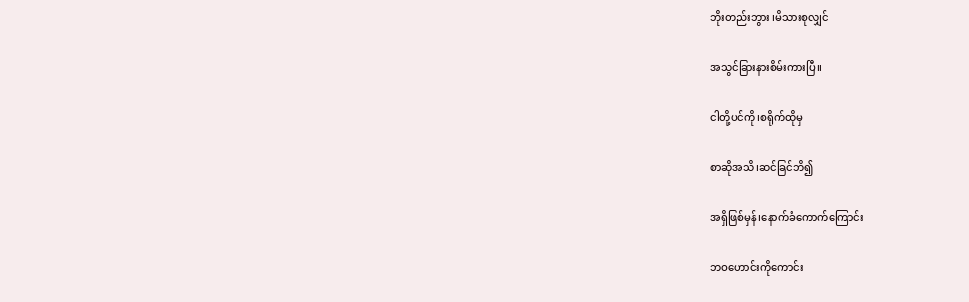ဘိုးတည်းဘွား ၊မိသားစုလျှင်

အသွင်ခြားနားစိမ်းကားပြီ။

ငါတို့ပင်ကို၊စရိုက်ထိုမှ

စာဆိုအသိ၊ဆင်ခြင်ဘိ၍

အရှိဖြစ်မှန်၊နောက်ခံကောက်ကြောင်း

ဘဝဟောင်းကိုကောင်း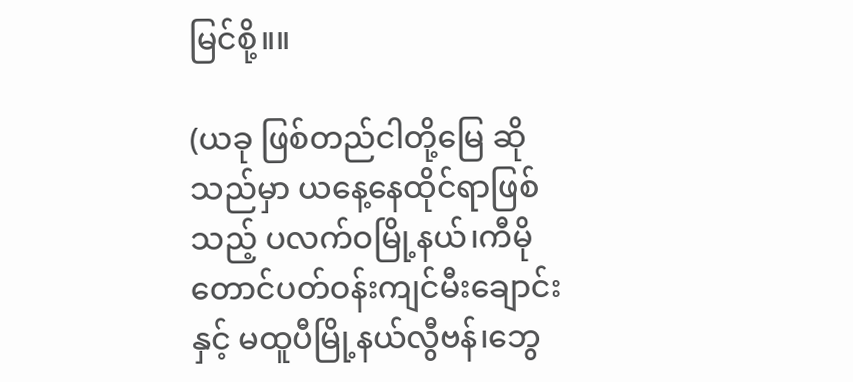မြင်စို့။။

(ယခု ဖြစ်တည်ငါတို့မြေ ဆိုသည်မှာ ယနေ့နေထိုင်ရာဖြစ်သည့် ပလက်ဝမြို့နယ်၊ကီမိုတောင်ပတ်ဝန်းကျင်မီး‌ချောင်းနှင့် မထူပီမြို့နယ်လွီဗန်၊ဘွေ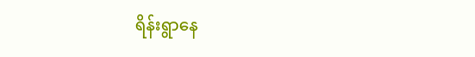ရိန်းရွာ‌နေ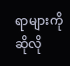ရာများကိုဆိုလို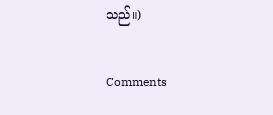သည်။)

Comments